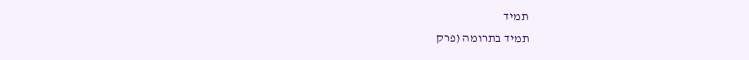תמיד
תמיד בתרומה (פרק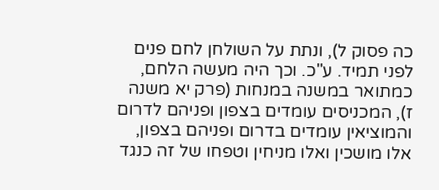כה פסוק ל), ונתת על השולחן לחם פנים לפני תמיד. ע"כ. וכך היה מעשה הלחם, כמתואר במשנה במנחות (פרק יא משנה ז), המכניסים עומדים בצפון ופניהם לדרום והמוציאין עומדים בדרום ופניהם בצפון, אלו מושכין ואלו מניחין וטפחו של זה כנגד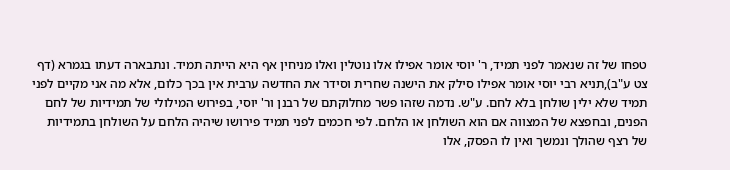טפחו של זה שנאמר לפני תמיד, ר' יוסי אומר אפילו אלו נוטלין ואלו מניחין אף היא הייתה תמיד. ונתבארה דעתו בגמרא (דף צט ע"ב),תניא רבי יוסי אומר אפילו סילק את הישנה שחרית וסידר את החדשה ערבית אין בכך כלום, אלא מה אני מקיים לפני תמיד שלא ילין שולחן בלא לחם. ע"ש. נדמה שזהו פשר מחלוקתם של רבנן ור' יוסי, בפירוש המילולי של תמידיות של לחם הפנים, ובחפצא של המצווה אם הוא השולחן או הלחם. לפי חכמים לפני תמיד פירושו שיהיה הלחם על השולחן בתמידיות של רצף שהולך ונמשך ואין לו הפסק, אלו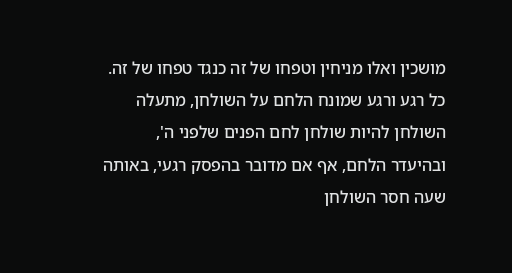מושכין ואלו מניחין וטפחו של זה כנגד טפחו של זה. כל רגע ורגע שמונח הלחם על השולחן, מתעלה השולחן להיות שולחן לחם הפנים שלפני ה', ובהיעדר הלחם, אף אם מדובר בהפסק רגעי, באותה שעה חסר השולחן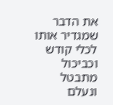את הדבר שמגדיר אותו לכלי קודש וכביכול מתבטל ונעלם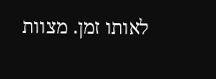לאותו זמן. מצוות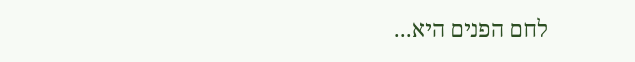לחם הפנים היא...